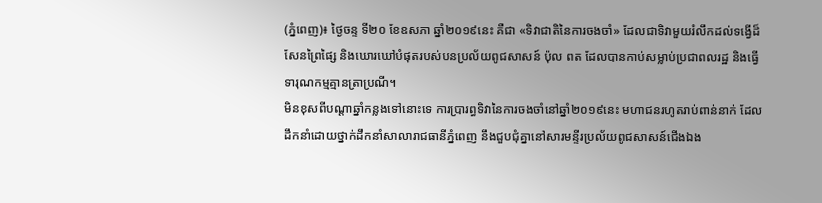(ភ្នំពេញ)៖ ថ្ងៃចន្ទ ទី២០ ខែឧសភា ឆ្នាំ២០១៩នេះ គឺជា «ទិវាជាតិនៃការចងចាំ» ដែលជាទិវាមួយរំលឹកដល់ទង្វើដ៏សែនព្រៃផ្សៃ និងឃោរឃៅបំផុតរបស់បនប្រល័យពូជសាសន៍ ប៉ុល ពត ដែលបានកាប់សម្លាប់ប្រជាពលរដ្ឋ និងធ្វើទារុណកម្មគ្មានត្រាប្រណី។
មិនខុសពីបណ្តាឆ្នាំកន្លងទៅនោះទេ ការប្រារព្ធទិវានៃការចងចាំនៅឆ្នាំ២០១៩នេះ មហាជនរហូតរាប់ពាន់នាក់ ដែលដឹកនាំដោយថ្នាក់ដឹកនាំសាលារាជធានីភ្នំពេញ នឹងជួបជុំគ្នានៅសារមន្ទីរប្រល័យពូជសាសន៍ជើងឯង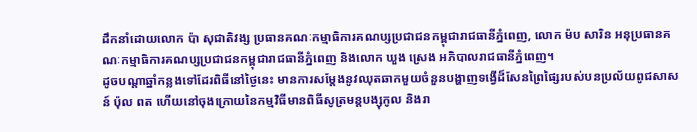ដឹកនាំដោយលោក ប៉ា សុជាតិវង្ស ប្រធានគណៈកម្មាធិការគណប្សប្រជាជនកម្ពុជារាជធានីភ្នំពេញ, លោក ម៉ប សារិន អនុប្រធានគណៈកម្មាធិការគណប្សប្រជាជនកម្ពុជារាជធានីភ្នំពេញ និងលោក ឃួង ស្រេង អភិបាលរាជធានីភ្នំពេញ។
ដូចបណ្តាឆ្នាំកន្លងទៅដែរពិធីនៅថ្ងៃនេះ មានការសម្តែងនូវឈុតឆាកមួយចំនួនបង្ហាញទង្វើដ៏សែនព្រៃផ្សៃរបស់បនប្រល័យពូជសាសន៍ ប៉ុល ពត ហើយនៅចុងក្រោយនៃកម្មវិធីមានពិធីសូត្រមន្តបង្សុកូល និងរា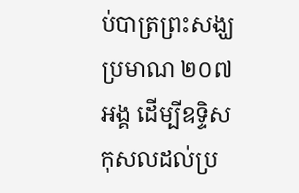ប់បាត្រព្រះសង្ឃប្រមាណ ២០៧អង្គ ដើម្បីឧទ្ទិសកុសលដល់ប្រ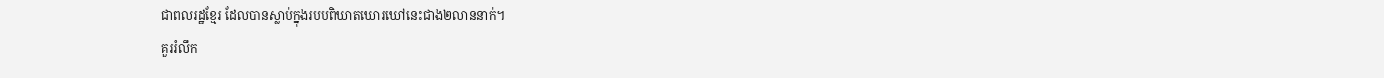ជាពលរដ្ឋខ្មែរ ដែលបានស្លាប់ក្នុងរបបពិឃាតឃោរឃៅនេះជាង២លាននាក់។
គួររំលឹក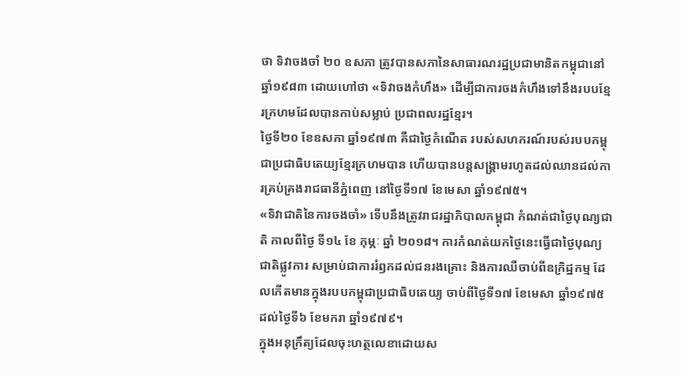ថា ទិវាចងចាំ ២០ ឧសភា ត្រូវបានសភានៃសាធារណរដ្ឋប្រជាមានិតកម្ពុជានៅឆ្នាំ១៩៨៣ ដោយហៅថា «ទិវាចងកំហឹង» ដើម្បីជាការចងកំហឹងទៅនឹងរបបខ្មែរក្រហមដែលបានកាប់សម្លាប់ ប្រជាពលរដ្ឋខ្មែរ។
ថ្ងៃទី២០ ខែឧសភា ឆ្នាំ១៩៧៣ គឺជាថ្ងៃកំណើត របស់សហករណ៍របស់របបកម្ពុជាប្រជាធិបតេយ្យខ្មែរក្រហមបាន ហើយបានបន្តសង្គ្រាមរហូតដល់ឈានដល់ការគ្រប់គ្រងរាជធានីភ្នំពេញ នៅថ្ងៃទី១៧ ខែមេសា ឆ្នាំ១៩៧៥។
«ទិវាជាតិនៃការចងចាំ» ទើបនឹងត្រូវរាជរដ្ឋាភិបាលកម្ពុជា កំណត់ជាថ្ងៃបុណ្យជាតិ កាលពីថ្ងៃ ទី១៤ ខែ កុម្ភៈ ឆ្នាំ ២០១៨។ ការកំណត់យកថ្ងៃនេះធ្វើជាថ្ងៃបុណ្យជាតិផ្លូវការ សម្រាប់ជាការរំឭកដល់ជនរងគ្រោះ និងការឈឺចាប់ពីឧក្រិដ្ឋកម្ម ដែលកើតមានក្នុងរបបកម្ពុជាប្រជាធិបតេយ្យ ចាប់ពីថ្ងៃទី១៧ ខែមេសា ឆ្នាំ១៩៧៥ ដល់ថ្ងៃទី៦ ខែមករា ឆ្នាំ១៩៧៩។
ក្នុងអនុក្រឹត្យដែលចុះហត្ថលេខាដោយស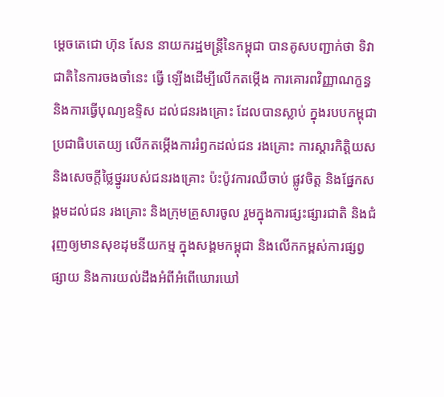ម្តេចតេជោ ហ៊ុន សែន នាយករដ្ឋមន្ត្រីនៃកម្ពុជា បានគូសបញ្ជាក់ថា ទិវាជាតិនៃការចងចាំនេះ ធ្វើ ឡើងដើម្បីលើកតម្កើង ការគោរពវិញ្ញាណក្ខន្ធ និងការធ្វើបុណ្យឧទ្ទិស ដល់ជនរងគ្រោះ ដែលបានស្លាប់ ក្នុងរបបកម្ពុជាប្រជាធិបតេយ្យ លើកតម្កើងការរំឭកដល់ជន រងគ្រោះ ការស្តារកិត្តិយស និងសេចក្តីថ្លៃថ្នូររបស់ជនរងគ្រោះ ប៉ះប៉ូវការឈឺចាប់ ផ្លូវចិត្ត និងផ្នែកសង្គមដល់ជន រងគ្រោះ និងក្រុមគ្រួសារចូល រួមក្នុងការផ្សះផ្សារជាតិ និងជំរុញឲ្យមានសុខដុមនីយកម្ម ក្នុងសង្គមកម្ពុជា និងលើកកម្ពស់ការផ្សព្វផ្សាយ និងការយល់ដឹងអំពីអំពើឃោរឃៅ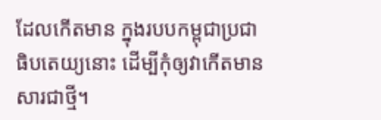ដែលកើតមាន ក្នុងរបបកម្ពុជាប្រជាធិបតេយ្យនោះ ដើម្បីកុំឲ្យវាកើតមានសារជាថ្មី។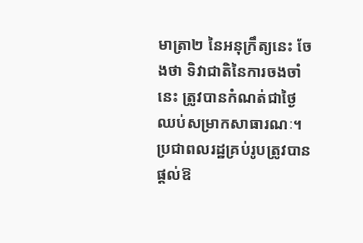មាត្រា២ នៃអនុក្រឹត្យនេះ ចែងថា ទិវាជាតិនៃការចងចាំនេះ ត្រូវបានកំណត់ជាថ្ងៃឈប់សម្រាកសាធារណៈ។ ប្រជាពលរដ្ឋគ្រប់រូបត្រូវបាន ផ្តល់ឱ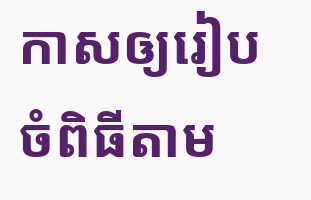កាសឲ្យរៀបចំពិធីតាម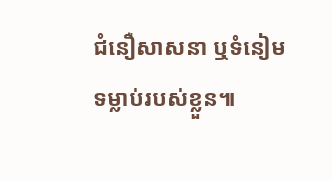ជំនឿសាសនា ឬទំនៀមទម្លាប់របស់ខ្លួន៕